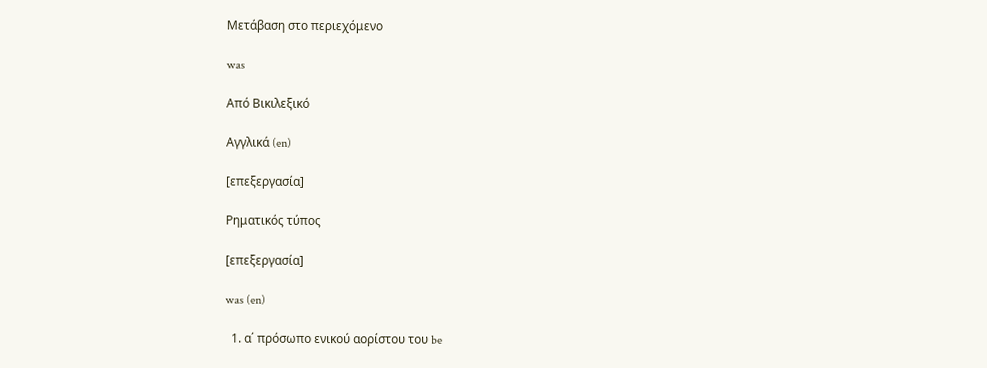Μετάβαση στο περιεχόμενο

was

Από Βικιλεξικό

Αγγλικά (en)

[επεξεργασία]

Ρηματικός τύπος

[επεξεργασία]

was (en)

  1. α΄ πρόσωπο ενικού αορίστου του be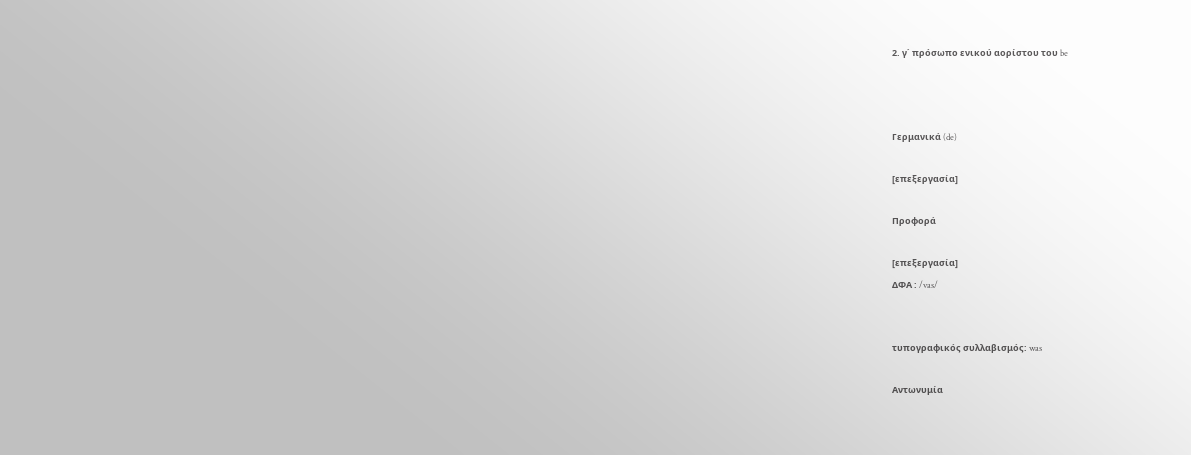2. γ΄ πρόσωπο ενικού αορίστου του be



Γερμανικά (de)

[επεξεργασία]

Προφορά

[επεξεργασία]
ΔΦΑ : /vas/


τυπογραφικός συλλαβισμός: was

Αντωνυμία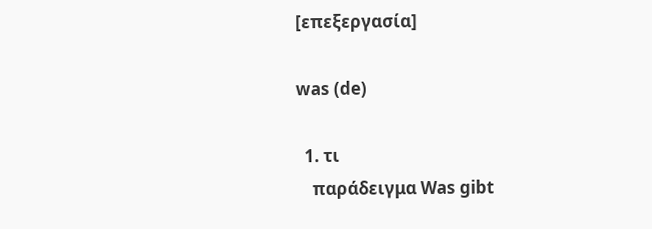[επεξεργασία]

was (de)

  1. τι
    παράδειγμα Was gibt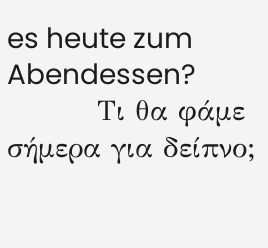es heute zum Abendessen?
         Τι θα φάμε σήμερα για δείπνο;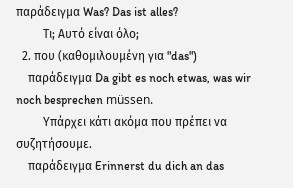παράδειγμα Was? Das ist alles?
         Τι; Αυτό είναι όλο;
  2. που (καθομιλουμένη για "das")
    παράδειγμα Da gibt es noch etwas, was wir noch besprechen müssen.
         Υπάρχει κάτι ακόμα που πρέπει να συζητήσουμε.
    παράδειγμα Erinnerst du dich an das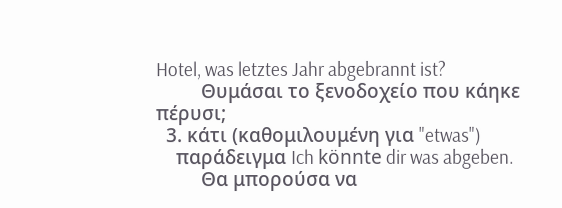Hotel, was letztes Jahr abgebrannt ist?
         Θυμάσαι το ξενοδοχείο που κάηκε πέρυσι;
  3. κάτι (καθομιλουμένη για "etwas")
    παράδειγμα Ich könnte dir was abgeben.
         Θα μπορούσα να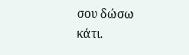σου δώσω κάτι.